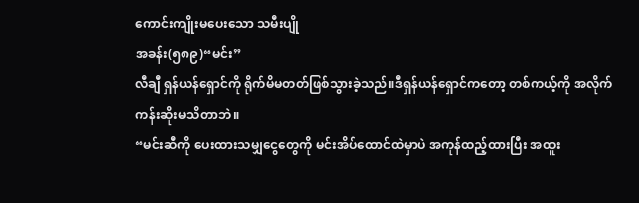ကောင်းကျိုးမပေးသော သမီးပျို
အခန်း(၅၈၉)“မင်း”
လီချီ ရှန်ယန်ရှောင်ကို ရိုက်မိမတတ်ဖြစ်သွားခဲ့သည်။ဒီရှန်ယန်ရှောင်ကတော့ တစ်ကယ့်ကို အလိုက်ကန်းဆိုးမသိတာဘဲ။
“မင်းဆီကို ပေးထားသမျှငွေတွေကို မင်းအိပ်ထောင်ထဲမှာပဲ အကုန်ထည့်ထားပြီး အထူး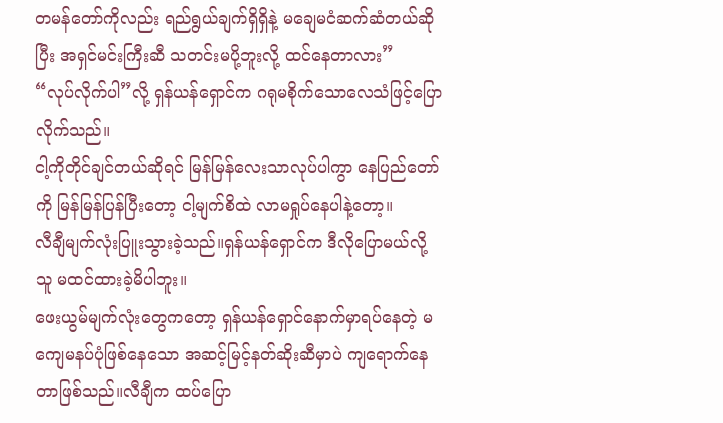တမန်တော်ကိုလည်း ရည်ရွယ်ချက်ရှိရှိနဲ့ မချေမငံဆက်ဆံတယ်ဆိုပြီး အရှင်မင်းကြီးဆီ သတင်းမပို့ဘူးလို့ ထင်နေတာလား”
“လုပ်လိုက်ပါ”လို့ ရှန်ယန်ရှောင်က ဂရုမစိုက်သောလေသံဖြင့်ပြောလိုက်သည်။
ငါ့ကိုတိုင်ချင်တယ်ဆိုရင် မြန်မြန်လေးသာလုပ်ပါကွာ နေပြည်တော်ကို မြန်မြန်ပြန်ပြီးတော့ ငါ့မျက်စိထဲ လာမရှုပ်နေပါနဲ့တော့။
လီချီမျက်လုံးပြူးသွားခဲ့သည်။ရှန်ယန်ရှောင်က ဒီလိုပြောမယ်လို့ သူ မထင်ထားခဲ့မိပါဘူး။
ဖေးယွမ်မျက်လုံးတွေကတော့ ရှန်ယန်ရှောင်နောက်မှာရပ်နေတဲ့ မကျေမနပ်ပုံဖြစ်နေသော အဆင့်မြင့်နတ်ဆိုးဆီမှာပဲ ကျရောက်နေတာဖြစ်သည်။လီချီက ထပ်ပြော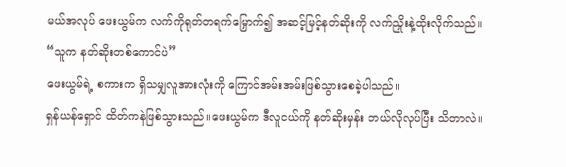မယ်အလုပ် ဖေးယွမ်က လက်ကိုရုတ်တရက်မြှောက်၍ အဆင့်မြင့်နတ်ဆိုးကို လက်ညှိုးနဲ့ထိုးလိုက်သည်။
“သူက နတ်ဆိုးတစ်ကောင်ပဲ”
ဖေးယွမ်ရဲ့ စကားက ရှိသမျှလူအားလုံးကို ကြောင်အမ်းအမ်းဖြစ်သွားစေခဲ့ပါသည်။
ရှန်ယန်ရှောင် ထိတ်ကနဲဖြစ်သွားသည်။ဖေးယွမ်က ဒီလူငယ်ကို နတ်ဆိုးမှန်း ဘယ်လိုလုပ်ပြီး သိတာလဲ။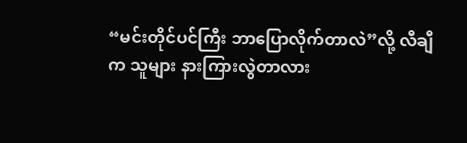“မင်းတိုင်ပင်ကြီး ဘာပြောလိုက်တာလဲ”လို့ လီချီက သူများ နားကြားလွဲတာလား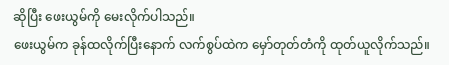ဆိုပြီး ဖေးယွမ်ကို မေးလိုက်ပါသည်။
ဖေးယွမ်က ခုန်ထလိုက်ပြီးနောက် လက်စွပ်ထဲက မှော်တုတ်တံကို ထုတ်ယူလိုက်သည်။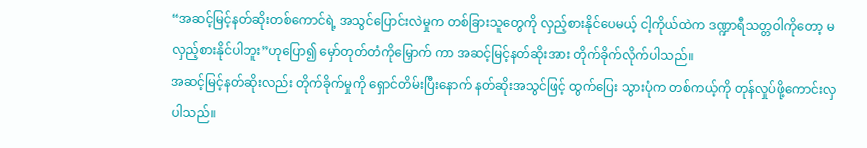“အဆင့်မြင့်နတ်ဆိုးတစ်ကောင်ရဲ့ အသွင်ပြောင်းလဲမှုက တစ်ခြားသူတွေကို လှည့်စားနိုင်ပေမယ့် ငါ့ကိုယ်ထဲက ဒဏ္ဍာရီသတ္တဝါကိုတော့ မလှည့်စားနိုင်ပါဘူး”ဟုပြော၍ မှော်တုတ်တံကိုမြှောက် ကာ အဆင့်မြင့်နတ်ဆိုးအား တိုက်ခိုက်လိုက်ပါသည်။
အဆင့်မြင့်နတ်ဆိုးလည်း တိုက်ခိုက်မှုကို ရှောင်တိမ်းပြီးနောက် နတ်ဆိုးအသွင်ဖြင့် ထွက်ပြေး သွားပုံက တစ်ကယ့်ကို တုန်လှုပ်ဖို့ကောင်းလှပါသည်။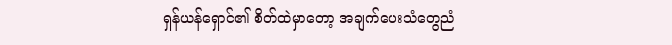ရှန်ယန်ရှောင်၏ စိတ်ထဲမှာတော့ အချက်ပေးသံတွေညံ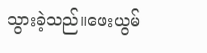သွားခဲ့သည်။ဖေးယွမ်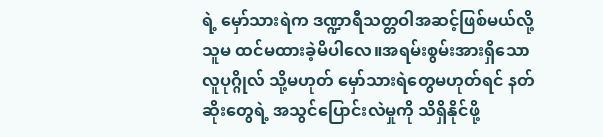ရဲ့ မှော်သားရဲက ဒဏ္ဍာရီသတ္တဝါအဆင့်ဖြစ်မယ်လို့ သူမ ထင်မထားခဲ့မိပါလေ။အရမ်းစွမ်းအားရှိသော လူပုဂ္ဂိုလ် သို့မဟုတ် မှော်သားရဲတွေမဟုတ်ရင် နတ်ဆိုးတွေရဲ့ အသွင်ပြောင်းလဲမှုကို သိရှိနိုင်ဖို့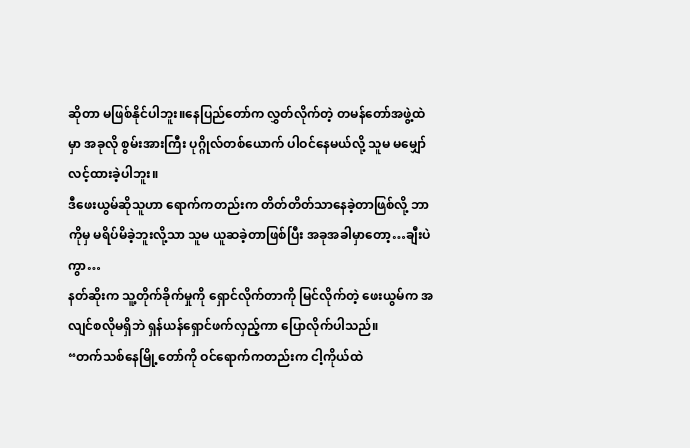ဆိုတာ မဖြစ်နိုင်ပါဘူး။နေပြည်တော်က လွှတ်လိုက်တဲ့ တမန်တော်အဖွဲ့ထဲမှာ အခုလို စွမ်းအားကြီး ပုဂ္ဂိုလ်တစ်ယောက် ပါဝင်နေမယ်လို့ သူမ မမျှော်လင့်ထားခဲ့ပါဘူး။
ဒီဖေးယွမ်ဆိုသူဟာ ရောက်ကတည်းက တိတ်တိတ်သာနေခဲ့တာဖြစ်လို့ ဘာကိုမှ မရိပ်မိခဲ့ဘူးလို့သာ သူမ ယူဆခဲ့တာဖြစ်ပြီး အခုအခါမှာတော့…ချီးပဲကွာ…
နတ်ဆိုးက သူ့တိုက်ခိုက်မှုကို ရှောင်လိုက်တာကို မြင်လိုက်တဲ့ ဖေးယွမ်က အလျင်စလိုမရှိဘဲ ရှန်ယန်ရှောင်ဖက်လှည့်ကာ ပြောလိုက်ပါသည်။
“တက်သစ်နေမြို့တော်ကို ဝင်ရောက်ကတည်းက ငါ့ကိုယ်ထဲ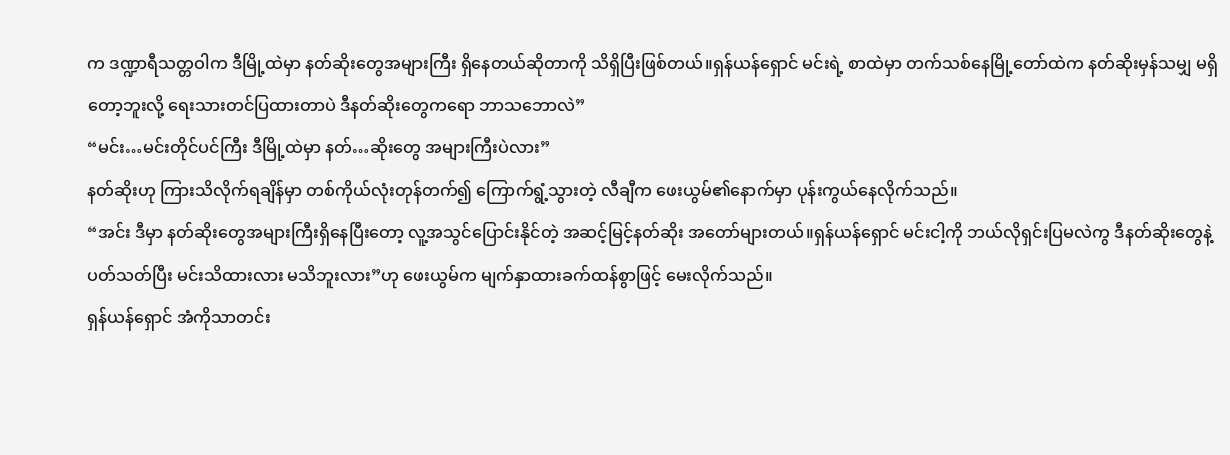က ဒဏ္ဍာရီသတ္တဝါက ဒီမြို့ထဲမှာ နတ်ဆိုးတွေအများကြီး ရှိနေတယ်ဆိုတာကို သိရှိပြီးဖြစ်တယ်။ရှန်ယန်ရှောင် မင်းရဲ့ စာထဲမှာ တက်သစ်နေမြို့တော်ထဲက နတ်ဆိုးမှန်သမျှ မရှိတော့ဘူးလို့ ရေးသားတင်ပြထားတာပဲ ဒီနတ်ဆိုးတွေကရော ဘာသဘောလဲ”
“မင်း…မင်းတိုင်ပင်ကြီး ဒီမြို့ထဲမှာ နတ်…ဆိုးတွေ အများကြီးပဲလား”
နတ်ဆိုးဟု ကြားသိလိုက်ရချိန်မှာ တစ်ကိုယ်လုံးတုန်တက်၍ ကြောက်ရွံ့သွားတဲ့ လီချီက ဖေးယွမ်၏နောက်မှာ ပုန်းကွယ်နေလိုက်သည်။
“အင်း ဒီမှာ နတ်ဆိုးတွေအများကြီးရှိနေပြီးတော့ လူ့အသွင်ပြောင်းနိုင်တဲ့ အဆင့်မြင့်နတ်ဆိုး အတော်များတယ်။ရှန်ယန်ရှောင် မင်းငါ့ကို ဘယ်လိုရှင်းပြမလဲကွ ဒီနတ်ဆိုးတွေနဲ့ ပတ်သတ်ပြီး မင်းသိထားလား မသိဘူးလား”ဟု ဖေးယွမ်က မျက်နှာထားခက်ထန်စွာဖြင့် မေးလိုက်သည်။
ရှန်ယန်ရှောင် အံကိုသာတင်း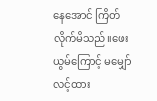နေအောင် ကြိတ်လိုက်မိသည်။ဖေးယွမ်ကြောင့် မမျှော်လင့်ထား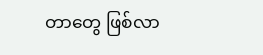တာတွေ ဖြစ်လာ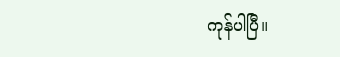ကုန်ပါပြီ။